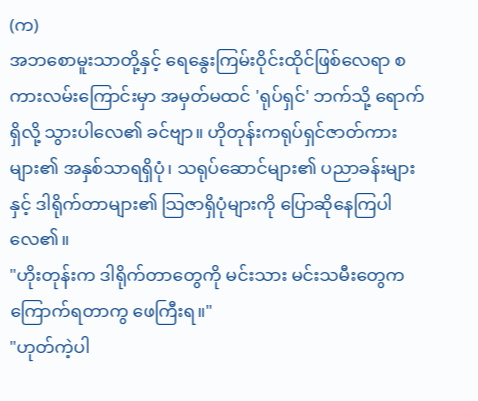(က)
အဘစောမူးသာတို့နှင့် ရေနွေးကြမ်းဝိုင်းထိုင်ဖြစ်လေရာ စကားလမ်းကြောင်းမှာ အမှတ်မထင် 'ရုပ်ရှင်' ဘက်သို့ ရောက်ရှိလို့ သွားပါလေ၏ ခင်ဗျာ။ ဟိုတုန်းကရုပ်ရှင်ဇာတ်ကားများ၏ အနှစ်သာရရှိပုံ၊ သရုပ်ဆောင်များ၏ ပညာခန်းများနှင့် ဒါရိုက်တာများ၏ သြဇာရှိပုံများကို ပြောဆိုနေကြပါလေ၏။
"ဟိုးတုန်းက ဒါရိုက်တာတွေကို မင်းသား မင်းသမီးတွေက ကြောက်ရတာကွ ဖေကြီးရ။"
"ဟုတ်ကဲ့ပါ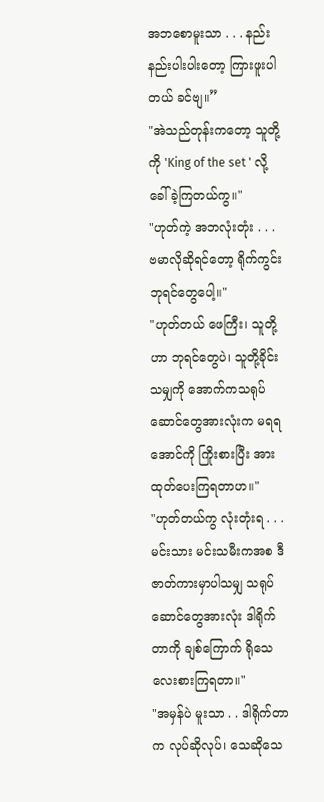အဘစောမူးသာ . . . နည်းနည်းပါးပါးတော့ ကြားဖူးပါတယ် ခင်ဗျ။”
"အဲသည်တုန်းကတော့ သူတို့ကို 'King of the set ' လို့ ခေါ်ခဲ့ကြတယ်ကွ။"
"ဟုတ်ကဲ့ အဘလုံးတုံး . . . ဗမာလိုဆိုရင်တော့ ရိုက်ကွင်းဘုရင်တွေပေါ့။"
"ဟုတ်တယ် ဖေကြီး၊ သူတို့ဟာ ဘုရင်တွေပဲ၊ သူတို့ခိုင်းသမျှကို အောက်ကသရုပ်ဆောင်တွေအားလုံးက မရရအောင်ကို ကြိုးစားပြီး အားထုတ်ပေးကြရတာဟ။"
"ဟုတ်တယ်ကွ လုံးတုံးရ . . . မင်းသား မင်းသမီးကအစ ဒီဇာတ်ကားမှာပါသမျှ သရုပ်ဆောင်တွေအားလုံး ဒါရိုက်တာကို ချစ်ကြောက် ရိုသေ လေးစားကြရတာ။"
"အမှန်ပဲ မူးသာ . . ဒါရိုက်တာက လုပ်ဆိုလုပ်၊ သေဆိုသေ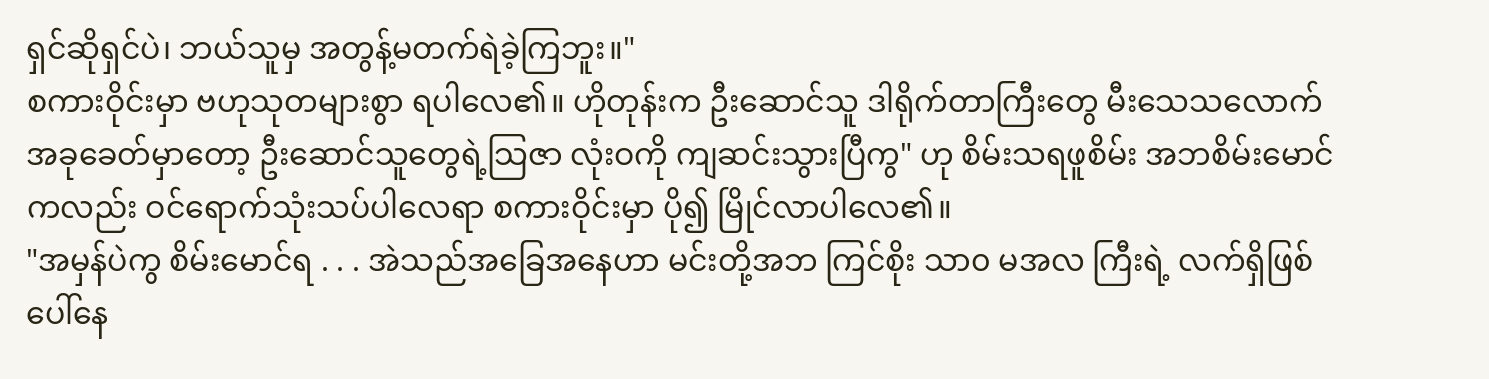ရှင်ဆိုရှင်ပဲ၊ ဘယ်သူမှ အတွန့်မတက်ရဲခဲ့ကြဘူး။"
စကားဝိုင်းမှာ ဗဟုသုတများစွာ ရပါလေ၏။ ဟိုတုန်းက ဦးဆောင်သူ ဒါရိုက်တာကြီးတွေ မီးသေသလောက် အခုခေတ်မှာတော့ ဦးဆောင်သူတွေရဲ့သြဇာ လုံးဝကို ကျဆင်းသွားပြီကွ" ဟု စိမ်းသရဖူစိမ်း အဘစိမ်းမောင်ကလည်း ဝင်ရောက်သုံးသပ်ပါလေရာ စကားဝိုင်းမှာ ပို၍ မြိုင်လာပါလေ၏။
"အမှန်ပဲကွ စိမ်းမောင်ရ . . . အဲသည်အခြေအနေဟာ မင်းတို့အဘ ကြင်စိုး သာ၀ မအလ ကြီးရဲ့ လက်ရှိဖြစ်ပေါ်နေ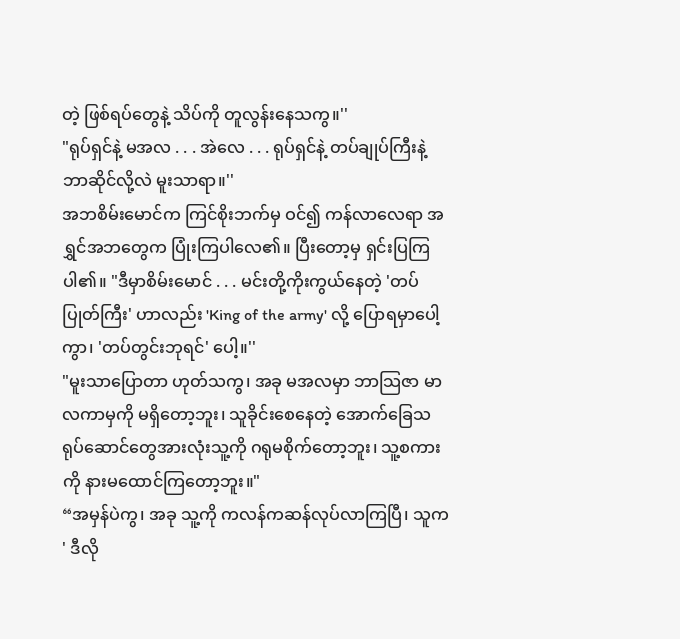တဲ့ ဖြစ်ရပ်တွေနဲ့ သိပ်ကို တူလွန်းနေသကွ။''
"ရုပ်ရှင်နဲ့ မအလ . . . အဲလေ . . . ရုပ်ရှင်နဲ့ တပ်ချုပ်ကြီးနဲ့ ဘာဆိုင်လို့လဲ မူးသာရာ။''
အဘစိမ်းမောင်က ကြင်စိုးဘက်မှ ဝင်၍ ကန်လာလေရာ အရွှင်အဘတွေက ပြုံးကြပါလေ၏။ ပြီးတော့မှ ရှင်းပြကြပါ၏။ "ဒီမှာစိမ်းမောင် . . . မင်းတို့ကိုးကွယ်နေတဲ့ 'တပ်ပြုတ်ကြီး' ဟာလည်း 'King of the army' လို့ ပြောရမှာပေါ့ကွာ၊ 'တပ်တွင်းဘုရင်' ပေါ့။''
"မူးသာပြောတာ ဟုတ်သကွ၊ အခု မအလမှာ ဘာသြဇာ မာလကာမှကို မရှိတော့ဘူး၊ သူခိုင်းစေနေတဲ့ အောက်ခြေသရုပ်ဆောင်တွေအားလုံးသူ့ကို ဂရုမစိုက်တော့ဘူး၊ သူ့စကားကို နားမထောင်ကြတော့ဘူး။"
“အမှန်ပဲကွ၊ အခု သူ့ကို ကလန်ကဆန်လုပ်လာကြပြီ၊ သူက ' ဒီလို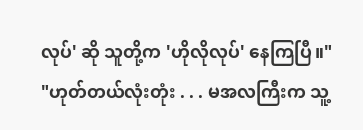လုပ်' ဆို သူတို့က 'ဟိုလိုလုပ်' နေကြပြီ။"
"ဟုတ်တယ်လုံးတုံး . . . မအလကြီးက သူ့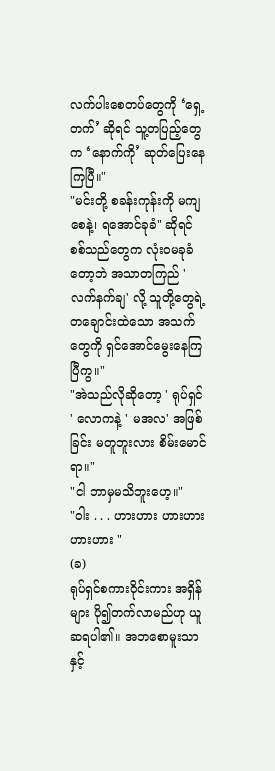လက်ပါးစေတပ်တွေကို ‘ရှေ့တက်’ ဆိုရင် သူ့တပြည့်တွေက ‘နောက်ကို’ ဆုတ်ပြေးနေကြပြီ။"
"မင်းတို့ စခန်းကုန်းကို မကျစေနဲ့၊ ရအောင်ခုခံ" ဆိုရင် စစ်သည်တွေက လုံးဝမခုခံတော့ဘဲ အသာတကြည် 'လက်နက်ချ' လို့ သူတို့တွေရဲ့ တချောင်းထဲသော အသက်တွေကို ရှင်အောင်မွေးနေကြပြီကွ။"
"အဲသည်လိုဆိုတော့ ' ရုပ်ရှင် ' လောကနဲ့ ' မအလ' အဖြစ်ခြင်း မတူဘူးလား စိမ်းမောင်ရာ။"
"ငါ ဘာမှမသိဘူးဟေ့။"
"ဝါး . . . ဟားဟား ဟားဟား ဟားဟား "
(ခ)
ရုပ်ရှင်စကားဝိုင်းကား အရှိန်များ ပို၍တက်လာမည်ဟု ယူဆရပါ၏။ အဘစောမူးသာနှင့်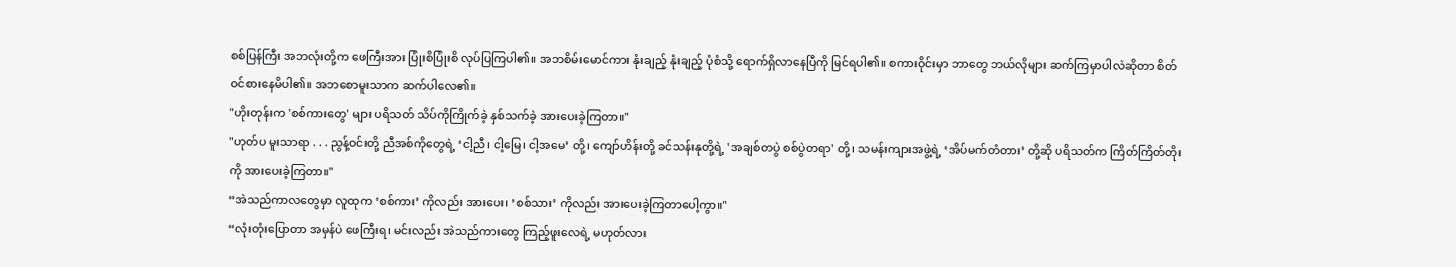စစ်ပြန်ကြီး အဘလုံးတို့က ဖေကြီးအား ပြုံးစိပြုံးစိ လုပ်ပြကြပါ၏။ အဘစိမ်းမောင်ကား နုံးချည့် နုံးချည့် ပုံစံသို့ ရောက်ရှိလာနေပြီကို မြင်ရပါ၏။ စကားဝိုင်းမှာ ဘာတွေ ဘယ်လိုများ ဆက်ကြမှာပါလဲဆိုတာ စိတ်ဝင်စားနေမိပါ၏။ အဘစောမူးသာက ဆက်ပါလေ၏။
"ဟိုးတုန်းက 'စစ်ကားတွေ' များ ပရိသတ် သိပ်ကိုကြိုက်ခဲ့ နှစ်သက်ခဲ့ အားပေးခဲ့ကြတာ။"
"ဟုတ်ပ မူးသာရာ . . . ညွန့်ဝင်းတို့ ညီအစ်ကိုတွေရဲ့ ‘ငါ့ညီ၊ ငါ့မြေ၊ ငါ့အမေ’ တို့၊ ကျော်ဟိန်းတို့ ခင်သန်းနုတို့ရဲ့ 'အချစ်တပွဲ စစ်ပွဲတရာ' တို့၊ သမန်းကျားအဖွဲ့ရဲ့ ‘အိပ်မက်တံတား’ တို့ဆို ပရိသတ်က ကြိတ်ကြိတ်တိုးကို အားပေးခဲ့ကြတာ။"
“အဲသည်ကာလတွေမှာ လူထုက ‘စစ်ကား’ ကိုလည်း အားပေး၊ ‘စစ်သား’ ကိုလည်း အားပေးခဲ့ကြတာပေါ့ကွာ။"
“လုံးတုံးပြောတာ အမှန်ပဲ ဖေကြီးရ၊ မင်းလည်း အဲသည်ကားတွေ ကြည့်ဖူးလေရဲ့ မဟုတ်လား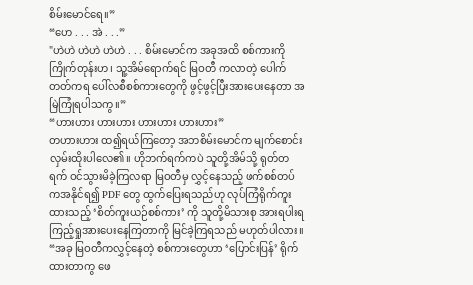စိမ်းမောင်ရေ။”
“ဟေ . . . အဲ . . .”
"ဟဲဟဲ ဟဲဟဲ ဟဲဟဲ . . . စိမ်းမောင်က အခုအထိ စစ်ကားကိုကြိုက်တုန်းဟ၊ သူ့အိမ်ရောက်ရင် မြဝတီ ကလာတဲ့ ပေါက်တတ်ကရ ပေါ်လစီစစ်ကားတွေကို ဖွင့်ဖွင့်ပြီးအားပေးနေတာ အမြဲကြုံရပါသကွ။”
“ဟားဟား ဟားဟား ဟားဟား ဟားဟား”
တဟားဟား ထ၍ရယ်ကြတော့ အဘစိမ်းမောင်က မျက်စောင်းလှမ်းထိုးပါလေ၏။ ဟိုဘက်ရက်ကပဲ သူတို့အိမ်သို့ ရုတ်တရက် ဝင်သွားမိခဲ့ကြလရာ မြဝတီမှ လွှင့်နေသည့် ဖက်စစ်တပ်ကအနိုင်ရ၍ PDF တွေ ထွက်ပြေးရသည်ဟု လုပ်ကြံရိုက်ကူးထားသည့် ‘စိတ်ကူးယဉ်စစ်ကား’ ကို သူတို့မိသားစု အားရပါးရ ကြည့်ရှုအားပေးနေကြတာကို မြင်ခဲ့ကြရသည် မဟုတ်ပါလား။
“အခု မြဝတီကလွှင့်နေတဲ့ စစ်ကားတွေဟာ ‘ပြောင်းပြန်’ ရိုက်ထားတာကွ ဖေ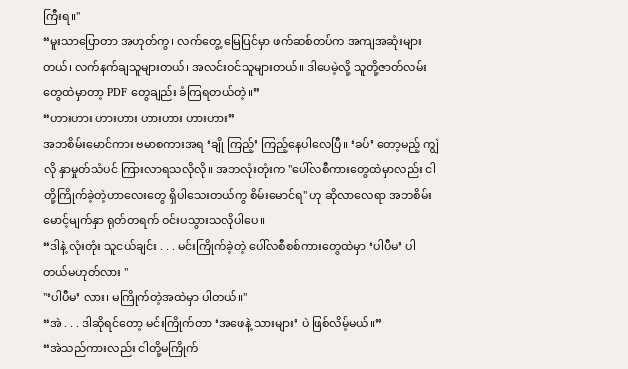ကြီးရ။"
“မူးသာပြောတာ အဟုတ်ကွ၊ လက်တွေ့ မြေပြင်မှာ ဖက်ဆစ်တပ်က အကျအဆုံးများတယ်၊ လက်နက်ချသူများတယ်၊ အလင်းဝင်သူများတယ်။ ဒါပေမဲ့လို့ သူတို့ဇာတ်လမ်းတွေထဲမှာတာ့ PDF တွေချည်း ခံကြရတယ်တဲ့။”
“ဟားဟား ဟားဟား ဟားဟား ဟားဟား”
အဘစိမ်းမောင်ကား ဗမာစကားအရ ‘ချို ကြည့်’ ကြည့်နေပါလေပြီ။ ‘ခပ်’ တော့မည့် ကျွဲလို နှာမှုတ်သံပင် ကြားလာရသလိုလို။ အဘလုံးတုံးက "ပေါ်လစီကားတွေထဲမှာလည်း ငါတို့ကြိုက်ခဲ့တဲ့ဟာလေးတွေ ရှိပါသေးတယ်ကွ စိမ်းမောင်ရ" ဟု ဆိုလာလေရာ အဘစိမ်းမောင့်မျက်နှာ ရုတ်တရက် ဝင်းပသွားသလိုပါပေ။
“ဒါနဲ့ လုံးတုံး သူငယ်ချင်း . . . မင်းကြိုက်ခဲ့တဲ့ ပေါ်လစီစစ်ကားတွေထဲမှာ ‘ပါပီမ’ ပါတယ်မဟုတ်လား "
"‘ပါပီမ’ လား၊ မကြိုက်တဲ့အထဲမှာ ပါတယ်။''
“အဲ . . . ဒါဆိုရင်တော့ မင်းကြိုက်တာ ‘အဖေနဲ့ သားများ’ ပဲ ဖြစ်လိမ့်မယ်။”
“အဲသည်ကားလည်း ငါတို့မကြိုက်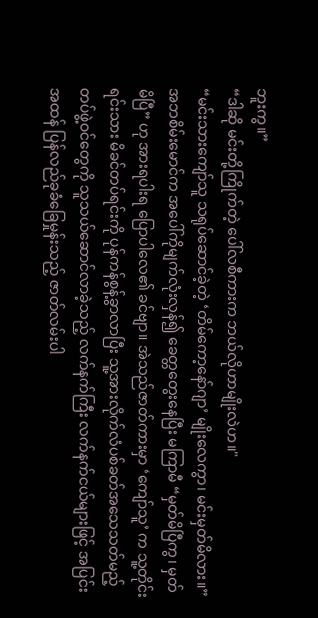ဘူးကွ။”
“ဒါဆို မင်းတို့ကြိုက်တဲ့ ပေါ်လစီကားက ဘယ်လိုဟာမျိုးလဲဟ။"
“မင်းသားကျော်သူ သရုပ်ဆောင်ခဲ့တဲ့ ‘တိမ်ကော့နော်ဂျာ’ မျိုးလေကွာ၊ မင်းမှတ်မိလား။”
အဘစိမ်းမောင်က အပေါ်ကိုမျက်လုံးလှန်၍ ခေတ္တတွေးနေပြီး မကြာမီ “မှတ်မိပြီကွ၊ မှတ်မိပြီ” ဟု အားရပါးရ ပြောပါလေ၏ ခင်ဗျာ။ အဲသည်ဇာတ်ကားမှာ ‘ကျော်သူ’ က သူ့တိုင်းရင်းသား မိခင်တပ်ရင်းကို ပုန်ကန်စွန့်ခွာလာပြီး သူ့အားလိုက်လံပစ်ခတ်အသေသတ်မည့် တပ်ဖွဲ့ဝင်တွေကို သူသယ်ဆောင်လာခဲ့သည့် လက်နက်ကြီး လက်နက်ငယ်များဖြင့် အပြင်းအထန် ပြန်လည်ခုခံခြေမှုန်းသည့် ဇာတ်လမ်းပါ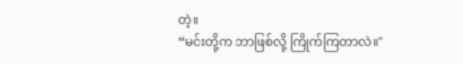တဲ့။
“မင်းတို့က ဘာဖြစ်လို့ ကြိုက်ကြတာလဲ။"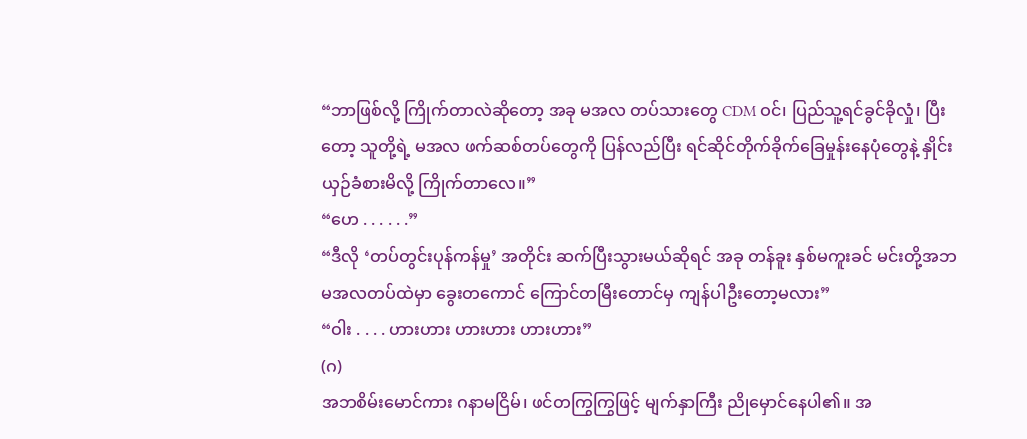“ဘာဖြစ်လို့ ကြိုက်တာလဲဆိုတော့ အခု မအလ တပ်သားတွေ CDM ဝင်၊ ပြည်သူ့ရင်ခွင်ခိုလှုံ၊ ပြီးတော့ သူတို့ရဲ့ မအလ ဖက်ဆစ်တပ်တွေကို ပြန်လည်ပြီး ရင်ဆိုင်တိုက်ခိုက်ခြေမှုန်းနေပုံတွေနဲ့ နှိုင်းယှဉ်ခံစားမိလို့ ကြိုက်တာလေ။”
“ဟေ . . . . . .”
“ဒီလို ‘တပ်တွင်းပုန်ကန်မှု’ အတိုင်း ဆက်ပြီးသွားမယ်ဆိုရင် အခု တန်ခူး နှစ်မကူးခင် မင်းတို့အဘ မအလတပ်ထဲမှာ ခွေးတကောင် ကြောင်တမြီးတောင်မှ ကျန်ပါဦးတော့မလား”
“ဝါး . . . . ဟားဟား ဟားဟား ဟားဟား”
(ဂ)
အဘစိမ်းမောင်ကား ဂနာမငြိမ်၊ ဖင်တကြွကြွဖြင့် မျက်နှာကြီး ညိုမှောင်နေပါ၏။ အ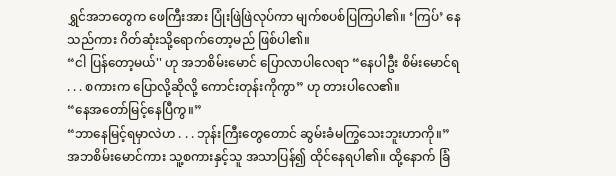ရွှင်အဘတွေက ဖေကြီးအား ပြုံးဖြဲဖြဲလုပ်ကာ မျက်စပစ်ပြကြပါ၏။ ‘ကြပ်’ နေသည်ကား ဂိတ်ဆုံးသို့ရောက်တော့မည် ဖြစ်ပါ၏။
“ငါ ပြန်တော့မယ်'' ဟု အဘစိမ်းမောင် ပြောလာပါလေရာ “နေပါဦး စိမ်းမောင်ရ . . . စကားက ပြောလို့ဆိုလို့ ကောင်းတုန်းကိုကွာ” ဟု တားပါလေ၏။
“နေအတော်မြင့်နေပြီကွ။”
“ဘာနေမြင့်ရမှာလဲဟ . . . ဘုန်းကြီးတွေတောင် ဆွမ်းခံမကြွသေးဘူးဟာကို။”
အဘစိမ်းမောင်ကား သူ့စကားနှင့်သူ အသာပြန်၍ ထိုင်နေရပါ၏။ ထို့နောက် ခြံ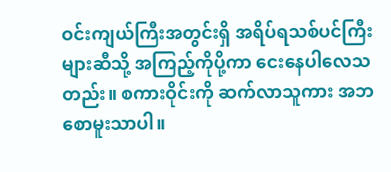ဝင်းကျယ်ကြီးအတွင်းရှိ အရိပ်ရသစ်ပင်ကြီးများဆီသို့ အကြည့်ကိုပို့ကာ ငေးနေပါလေသတည်း။ စကားဝိုင်းကို ဆက်လာသူကား အဘစောမူးသာပါ။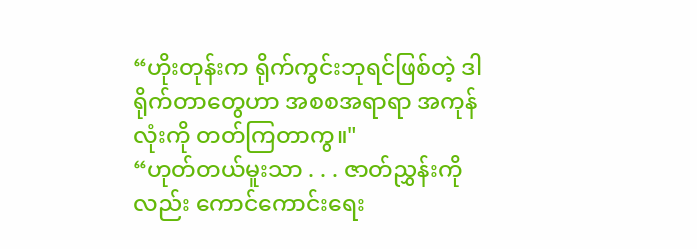“ဟိုးတုန်းက ရိုက်ကွင်းဘုရင်ဖြစ်တဲ့ ဒါရိုက်တာတွေဟာ အစစအရာရာ အကုန်လုံးကို တတ်ကြတာကွ။"
“ဟုတ်တယ်မူးသာ . . . ဇာတ်ညွှန်းကိုလည်း ကောင်ကောင်းရေး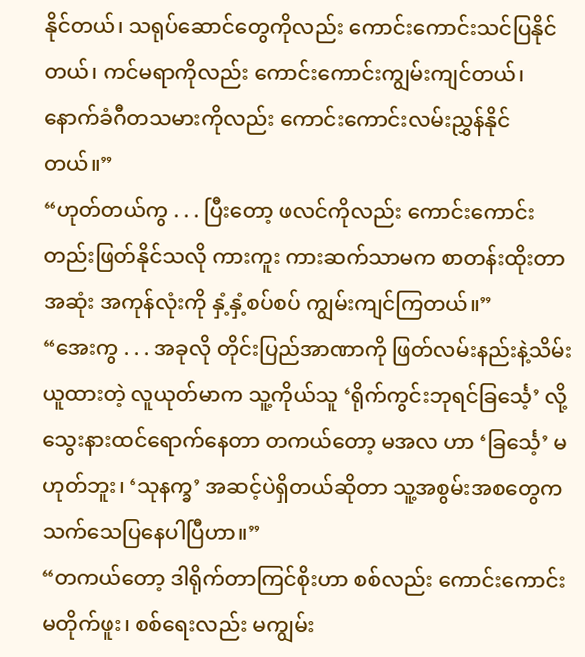နိုင်တယ်၊ သရုပ်ဆောင်တွေကိုလည်း ကောင်းကောင်းသင်ပြနိုင်တယ်၊ ကင်မရာကိုလည်း ကောင်းကောင်းကျွမ်းကျင်တယ်၊ နောက်ခံဂီတသမားကိုလည်း ကောင်းကောင်းလမ်းညွှန်နိုင်တယ်။”
“ဟုတ်တယ်ကွ . . . ပြီးတော့ ဖလင်ကိုလည်း ကောင်းကောင်းတည်းဖြတ်နိုင်သလို ကားကူး ကားဆက်သာမက စာတန်းထိုးတာအဆုံး အကုန်လုံးကို နှံ့နှံ့စပ်စပ် ကျွမ်းကျင်ကြတယ်။”
“အေးကွ . . . အခုလို တိုင်းပြည်အာဏာကို ဖြတ်လမ်းနည်းနဲ့သိမ်းယူထားတဲ့ လူယုတ်မာက သူ့ကိုယ်သူ ‘ရိုက်ကွင်းဘုရင်ခြင်္သေ့’ လို့ သွေးနားထင်ရောက်နေတာ တကယ်တော့ မအလ ဟာ ‘ခြင်္သေ့’ မဟုတ်ဘူး၊ ‘သုနက္ခ’ အဆင့်ပဲရှိတယ်ဆိုတာ သူ့အစွမ်းအစတွေက သက်သေပြနေပါပြီဟာ။”
“တကယ်တော့ ဒါရိုက်တာကြင်စိုးဟာ စစ်လည်း ကောင်းကောင်းမတိုက်ဖူး၊ စစ်ရေးလည်း မကျွမ်း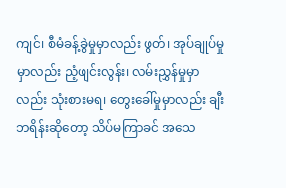ကျင်၊ စီမံခန့်ခွဲမှုမှာလည်း ဖွတ်၊ အုပ်ချုပ်မှုမှာလည်း ညံ့ဖျင်းလွန်း၊ လမ်းညွှန်မှုမှာလည်း သုံးစားမရ၊ တွေးခေါ်မှုမှာလည်း ချီးဘရိန်းဆိုတော့ သိပ်မကြာခင် အသေ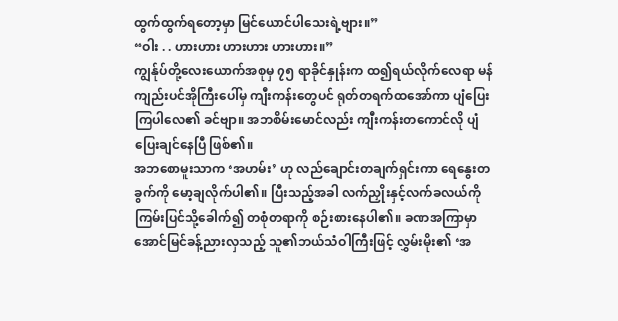ထွက်ထွက်ရတော့မှာ မြင်ယောင်ပါသေးရဲ့ဗျား။”
“ဝါး . . ဟားဟား ဟားဟား ဟားဟား။”
ကျွန်ုပ်တို့လေးယောက်အစုမှ ၇၅ ရာခိုင်နှုန်းက ထ၍ရယ်လိုက်လေရာ မန်ကျည်းပင်အိုကြီးပေါ်မှ ကျီးကန်းတွေပင် ရုတ်တရက်ထအော်ကာ ပျံပြေးကြပါလေ၏ ခင်ဗျာ။ အဘစိမ်းမောင်လည်း ကျီးကန်းတကောင်လို ပျံပြေးချင်နေပြီ ဖြစ်၏။
အဘစောမူးသာက ‘အဟမ်း’ ဟု လည်ချောင်းတချက်ရှင်းကာ ရေနွေးတခွက်ကို မော့ချလိုက်ပါ၏။ ပြီးသည့်အခါ လက်ညှိုးနှင့်လက်ခလယ်ကို ကြမ်းပြင်သို့ခေါက်၍ တစုံတရာကို စဉ်းစားနေပါ၏။ ခဏအကြာမှာ အောင်မြင်ခန့်ညားလှသည့် သူ၏ဘယ်သံဝါကြီးဖြင့် လွှမ်းမိုး၏ ‘အ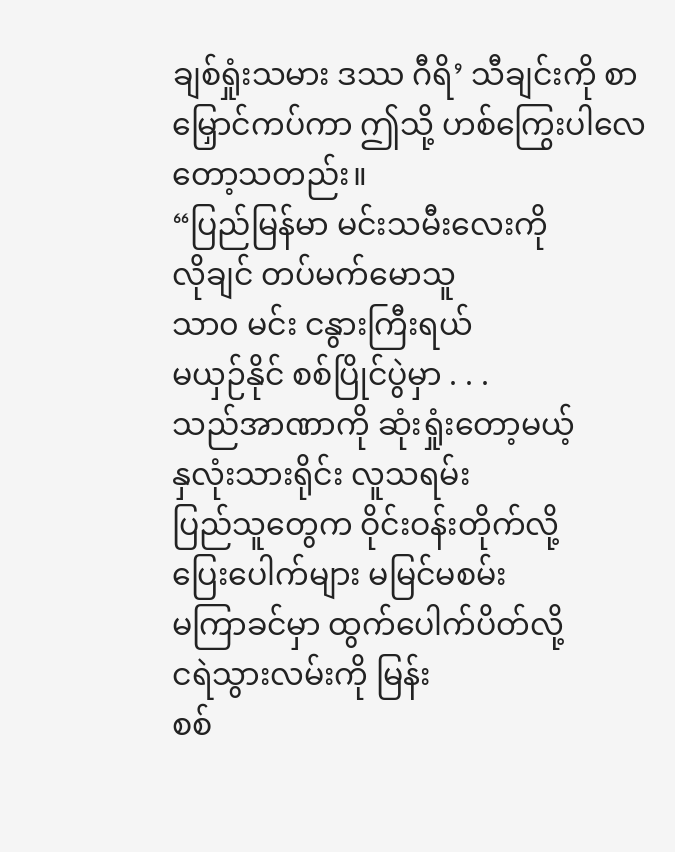ချစ်ရှုံးသမား ဒဿ ဂီရိ’ သီချင်းကို စာမြှောင်ကပ်ကာ ဤသို့ ဟစ်ကြွေးပါလေတော့သတည်း။
“ပြည်မြန်မာ မင်းသမီးလေးကို
လိုချင် တပ်မက်မောသူ
သာ၀ မင်း ငနွားကြီးရယ်
မယှဉ်နိုင် စစ်ပြိုင်ပွဲမှာ . . .
သည်အာဏာကို ဆုံးရှုံးတော့မယ့်
နှလုံးသားရိုင်း လူသရမ်း
ပြည်သူတွေက ဝိုင်းဝန်းတိုက်လို့
ပြေးပေါက်များ မမြင်မစမ်း
မကြာခင်မှာ ထွက်ပေါက်ပိတ်လို့
ငရဲသွားလမ်းကို မြန်း
စစ်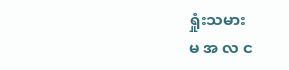ရှုံးသမား
မ အ လ င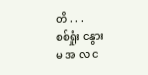တိ . . .
စစ်ရှုံး ငနွား
မ အ လ င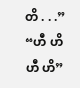တိ . . .”
“ဟီ ဟိ ဟီ ဟိ”